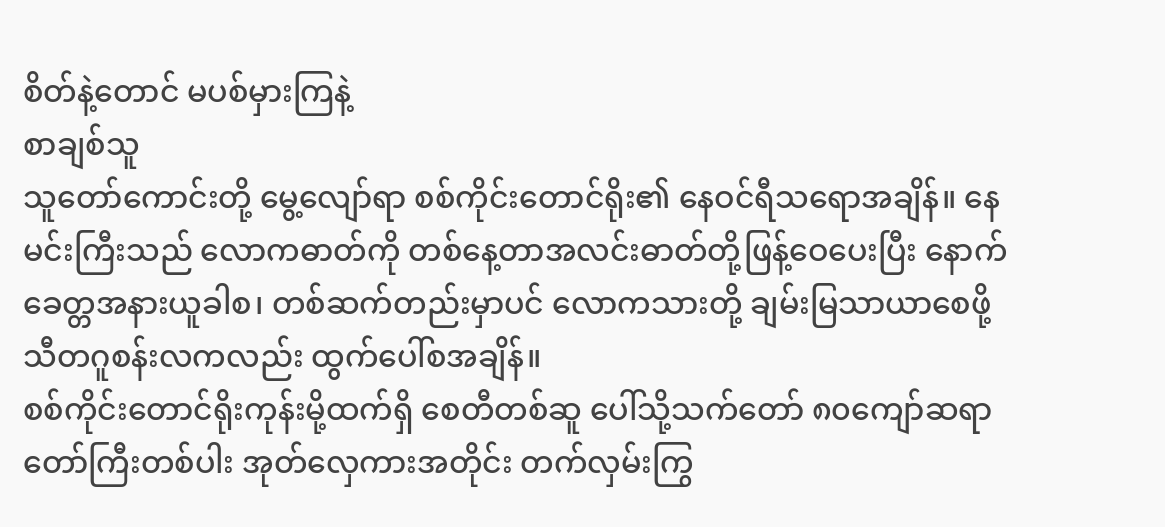စိတ်နဲ့တောင် မပစ်မှားကြနဲ့
စာချစ်သူ
သူတော်ကောင်းတို့ မွေ့လျော်ရာ စစ်ကိုင်းတောင်ရိုး၏ နေဝင်ရီသရောအချိန်။ နေမင်းကြီးသည် လောကဓာတ်ကို တစ်နေ့တာအလင်းဓာတ်တို့ဖြန့်ဝေပေးပြီး နောက် ခေတ္တအနားယူခါစ၊ တစ်ဆက်တည်းမှာပင် လောကသားတို့ ချမ်းမြသာယာစေဖို့ သီတဂူစန်းလကလည်း ထွက်ပေါ်စအချိန်။
စစ်ကိုင်းတောင်ရိုးကုန်းမို့ထက်ရှိ စေတီတစ်ဆူ ပေါ်သို့သက်တော် ၈၀ကျော်ဆရာတော်ကြီးတစ်ပါး အုတ်လှေကားအတိုင်း တက်လှမ်းကြွ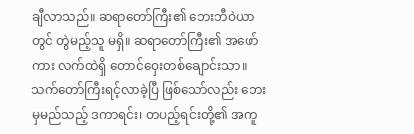ချီလာသည်။ ဆရာတော်ကြီး၏ ဘေးဘီဝဲယာတွင် တွဲမည့်သူ မရှိ။ ဆရာတော်ကြီး၏ အဖော်ကား လက်ထဲရှိ တောင်ဝှေးတစ်ချောင်းသာ။
သက်တော်ကြီးရင့်လာခဲ့ပြီ ဖြစ်သော်လည်း ဘေးမှမည်သည့် ဒကာရင်း၊ တပည့်ရင်းတို့၏ အကူ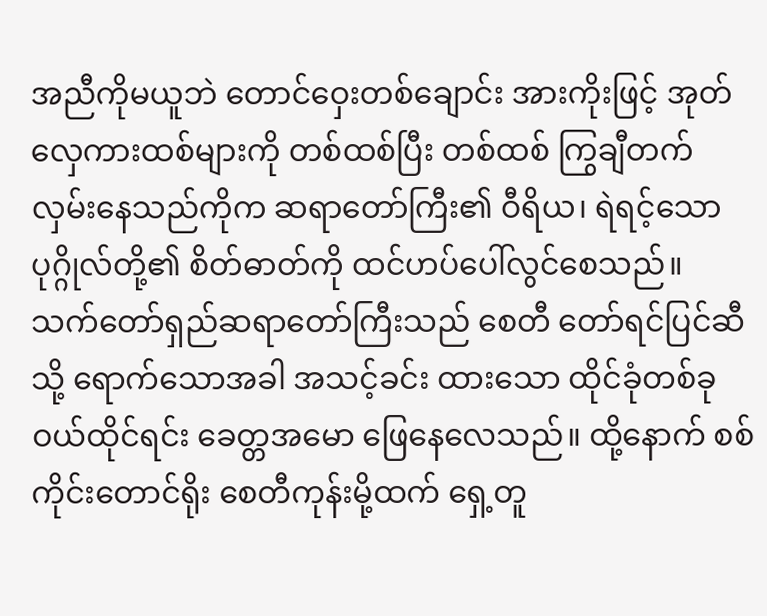အညီကိုမယူဘဲ တောင်ဝှေးတစ်ချောင်း အားကိုးဖြင့် အုတ်လှေကားထစ်များကို တစ်ထစ်ပြီး တစ်ထစ် ကြွချီတက်လှမ်းနေသည်ကိုက ဆရာတော်ကြီး၏ ဝီရိယ၊ ရဲရင့်သော ပုဂ္ဂိုလ်တို့၏ စိတ်ဓာတ်ကို ထင်ဟပ်ပေါ်လွင်စေသည်။
သက်တော်ရှည်ဆရာတော်ကြီးသည် စေတီ တော်ရင်ပြင်ဆီသို့ ရောက်သောအခါ အသင့်ခင်း ထားသော ထိုင်ခုံတစ်ခုဝယ်ထိုင်ရင်း ခေတ္တအမော ဖြေနေလေသည်။ ထို့နောက် စစ်ကိုင်းတောင်ရိုး စေတီကုန်းမို့ထက် ရှေ့တူ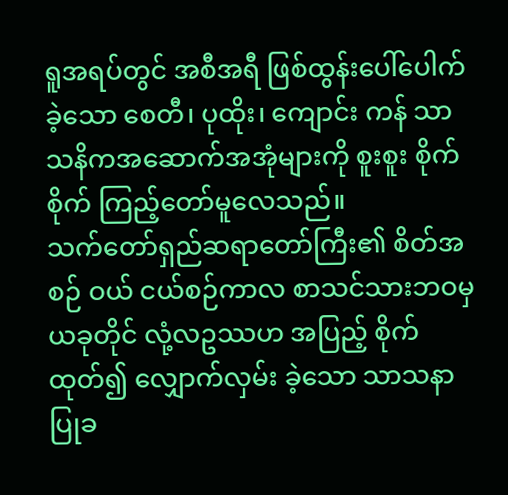ရူအရပ်တွင် အစီအရီ ဖြစ်ထွန်းပေါ်ပေါက်ခဲ့သော စေတီ၊ ပုထိုး၊ ကျောင်း ကန် သာသနိကအဆောက်အအုံများကို စူးစူး စိုက်စိုက် ကြည့်တော်မူလေသည်။
သက်တော်ရှည်ဆရာတော်ကြီး၏ စိတ်အစဉ် ဝယ် ငယ်စဉ်ကာလ စာသင်သားဘဝမှယခုတိုင် လုံ့လဥဿဟ အပြည့် စိုက်ထုတ်၍ လျှောက်လှမ်း ခဲ့သော သာသနာပြုခ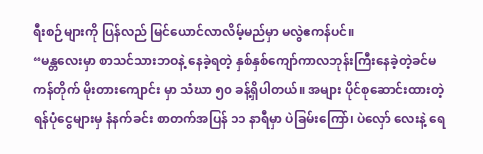ရီးစဉ်များကို ပြန်လည် မြင်ယောင်လာလိမ့်မည်မှာ မလွဲဧကန်ပင်။
“မန္တလေးမှာ စာသင်သားဘဝနဲ့ နေခဲ့ရတဲ့ နှစ်နှစ်ကျော်ကာလဘုန်းကြီးနေခဲ့တဲ့ခင်မကန်တိုက် မိုးတားကျောင်း မှာ သံဃာ ၅၀ ခန့်ရှိပါတယ်။ အများ ပိုင်စုဆောင်းထားတဲ့ ရန်ပုံငွေများမှ နံနက်ခင်း စာတက်အပြန် ၁၁ နာရီမှာ ပဲခြမ်းကြော်၊ ပဲလှော် လေးနဲ့ ရေ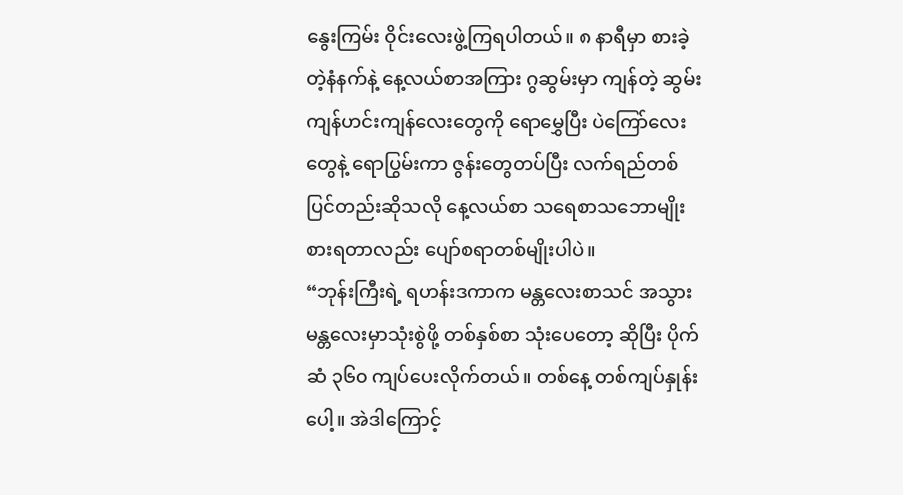နွေးကြမ်း ဝိုင်းလေးဖွဲ့ကြရပါတယ်။ ၈ နာရီမှာ စားခဲ့တဲ့နံနက်နဲ့ နေ့လယ်စာအကြား ဂွဆွမ်းမှာ ကျန်တဲ့ ဆွမ်းကျန်ဟင်းကျန်လေးတွေကို ရောမွှေပြီး ပဲကြော်လေးတွေနဲ့ ရောပြွမ်းကာ ဇွန်းတွေတပ်ပြီး လက်ရည်တစ်ပြင်တည်းဆိုသလို နေ့လယ်စာ သရေစာသဘောမျိုး စားရတာလည်း ပျော်စရာတစ်မျိုးပါပဲ။
“ဘုန်းကြီးရဲ့ ရဟန်းဒကာက မန္တလေးစာသင် အသွား မန္တလေးမှာသုံးစွဲဖို့ တစ်နှစ်စာ သုံးပေတော့ ဆိုပြီး ပိုက်ဆံ ၃၆၀ ကျပ်ပေးလိုက်တယ်။ တစ်နေ့ တစ်ကျပ်နှုန်းပေါ့။ အဲဒါကြောင့်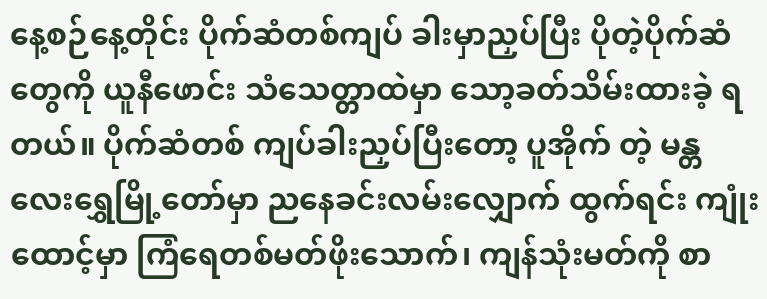နေ့စဉ်နေ့တိုင်း ပိုက်ဆံတစ်ကျပ် ခါးမှာညှပ်ပြီး ပိုတဲ့ပိုက်ဆံတွေကို ယူနီဖောင်း သံသေတ္တာထဲမှာ သော့ခတ်သိမ်းထားခဲ့ ရတယ်။ ပိုက်ဆံတစ် ကျပ်ခါးညှပ်ပြီးတော့ ပူအိုက် တဲ့ မန္တလေးရွှေမြို့တော်မှာ ညနေခင်းလမ်းလျှောက် ထွက်ရင်း ကျုံးထောင့်မှာ ကြံရေတစ်မတ်ဖိုးသောက်၊ ကျန်သုံးမတ်ကို စာ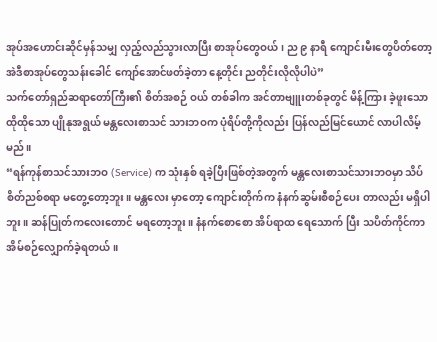အုပ်အဟောင်းဆိုင်မှန်သမျှ လှည့်လည်သွားလာပြီး စာအုပ်တွေဝယ်၊ ည ၉ နာရီ ကျောင်းမီးတွေပိတ်တော့ အဲဒီစာအုပ်တွေသန်းခေါင် ကျော်အောင်ဖတ်ခဲ့တာ နေ့တိုင်း ညတိုင်းလိုလိုပါပဲ”
သက်တော်ရှည်ဆရာတော်ကြီး၏ စိတ်အစဉ် ဝယ် တစ်ခါက အင်တာဗျူးတစ်ခုတွင် မိန့်ကြား ခဲ့ဖူးသော ထိုထိုသော ပျိုနုအရွယ် မန္တလေးစာသင် သားဘဝက ပုံရိပ်တို့ကိုလည်း ပြန်လည်မြင်ယောင် လာပါလိမ့်မည်။
“ရန်ကုန်စာသင်သားဘဝ (Service) က သုံးနှစ် ရခဲ့ပြီးဖြစ်တဲ့အတွက် မန္တလေးစာသင်သားဘဝမှာ သိပ်စိတ်ညစ်စရာ မတွေ့တော့ဘူး။ မန္တလေး မှာတော့ ကျောင်းတိုက်က နံနက်ဆွမ်းစီစဉ်ပေး တာလည်း မရှိပါဘူး။ ဆန်ပြုတ်ကလေးတောင် မရတော့ဘူး။ နံနက်စောစော အိပ်ရာထ ရေသောက် ပြီး သပိတ်ကိုင်ကာ အိမ်စဉ်လျှောက်ခဲ့ရတယ်။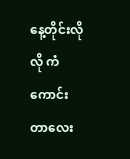နေ့တိုင်းလိုလို ကံကောင်းတာလေး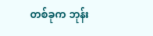တစ်ခုက ဘုန်း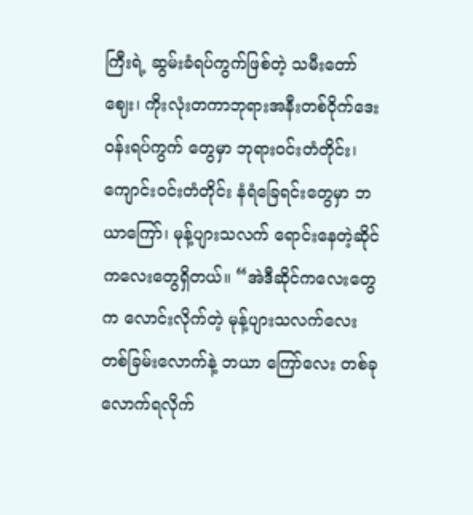ကြီးရဲ့ ဆွမ်းခံရပ်ကွက်ဖြစ်တဲ့ သမီးတော်ဈေး၊ ကိုးလုံးတကာဘုရားအနီးတစ်ဝိုက်ဒေးဝန်းရပ်ကွက် တွေမှာ ဘုရားဝင်းတံတိုင်း၊ ကျောင်းဝင်းတံတိုင်း နံရံခြေရင်းတွေမှာ ဘယာကြော်၊ မုန့်ပျားသလက် ရောင်းနေတဲ့ဆိုင်ကလေးတွေရှိတယ်။ “အဲဒီဆိုင်ကလေးတွေက လောင်းလိုက်တဲ့ မုန့်ပျားသလက်လေး တစ်ခြမ်းလောက်နဲ့ ဘယာ ကြော်လေး တစ်ခုလောက်ရလိုက်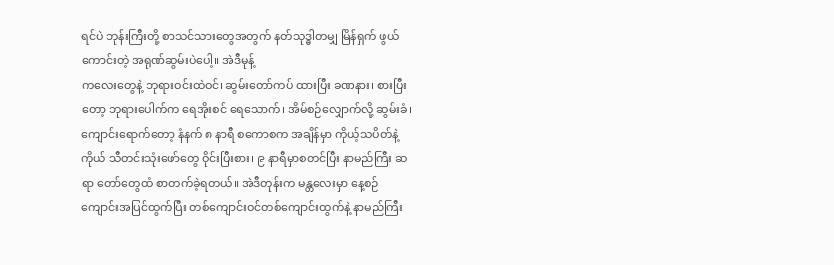ရင်ပဲ ဘုန်းကြီးတို့ စာသင်သားတွေအတွက် နတ်သုဒ္ဓါတမျှ မြိန်ရှက် ဖွယ်ကောင်းတဲ့ အရုဏ်ဆွမ်းပဲပေါ့။ အဲဒီမုန့်
ကလေးတွေနဲ့ ဘုရားဝင်းထဲဝင်၊ ဆွမ်းတော်ကပ် ထားပြီး ခဏနား၊ စားပြီးတော့ ဘုရားပေါက်က ရေအိုးစင် ရေသောက်၊ အိမ်စဉ်လျှောက်လို့ ဆွမ်းခံ၊ ကျောင်းရောက်တော့ နံနက် ၈ နာရီ စကောစက အချိန်မှာ ကိုယ့်သပိတ်နဲ့ကိုယ် သီတင်းသုံးဖော်တွေ ဝိုင်းပြီးစား၊ ၉ နာရီမှာစတင်ပြီး နာမည်ကြီး ဆရာ တော်တွေထံ စာတက်ခဲ့ရတယ်။ အဲဒီတုန်းက မန္တလေးမှာ နေ့စဉ် ကျောင်းအပြင်ထွက်ပြီး တစ်ကျောင်းဝင်တစ်ကျောင်းထွက်နဲ့ နာမည်ကြီး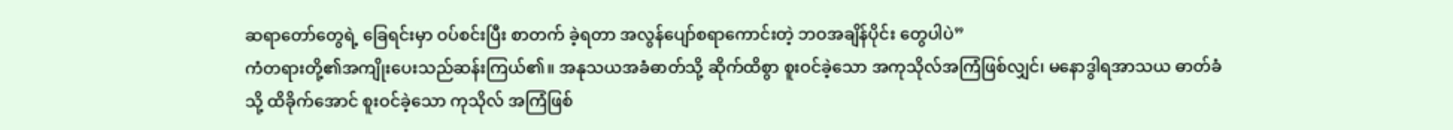ဆရာတော်တွေရဲ့ ခြေရင်းမှာ ဝပ်စင်းပြီး စာတက် ခဲ့ရတာ အလွန်ပျော်စရာကောင်းတဲ့ ဘဝအချိန်ပိုင်း တွေပါပဲ”
ကံတရားတို့၏အကျိုးပေးသည်ဆန်းကြယ်၏။ အနုသယအခံဓာတ်သို့ ဆိုက်ထိစွာ စူးဝင်ခဲ့သော အကုသိုလ်အကြံဖြစ်လျှင်၊ မနောဒွါရအာသယ ဓာတ်ခံသို့ ထိခိုက်အောင် စူးဝင်ခဲ့သော ကုသိုလ် အကြံဖြစ်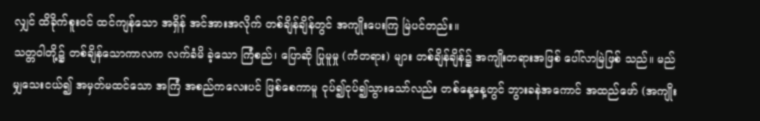လျှင် ထိခိုက်စူးဝင် ထင်ကျန်သော အရှိန် အင်အားအလိုက် တစ်ချိန်ချိန်တွင် အကျိုးပေးကြ မြဲပင်တည်း။
သတ္တဝါတို့၌ တစ်ချိန်သောကာလက လက်ခံမိ ခဲ့သော ကြံစည်၊ ပြောဆို ပြုမူမှု (ကံတရား) များ တစ်ချိန်ချိန်၌ အကျိုးတရားအဖြစ် ပေါ်လာမြဲဖြစ် သည်။ မည်မျှသေးငယ်၍ အမှတ်မထင်သော အကြံ အစည်ကလေးပင် ဖြစ်စေကာမူ ငုပ်၍ငုပ်၍သွားသော်လည်း တစ်နေ့နေ့တွင် ဘွားခနဲအကောင် အထည်ဖော် (အကျိုး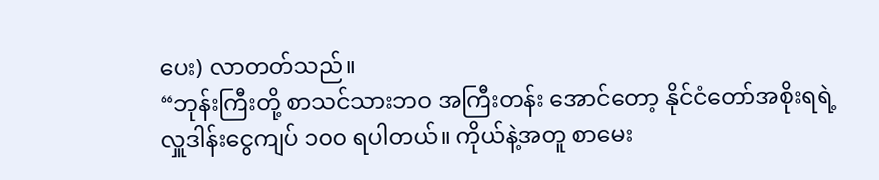ပေး) လာတတ်သည်။
“ဘုန်းကြီးတို့ စာသင်သားဘဝ အကြီးတန်း အောင်တော့ နိုင်ငံတော်အစိုးရရဲ့ လှူဒါန်းငွေကျပ် ၁၀၀ ရပါတယ်။ ကိုယ်နဲ့အတူ စာမေး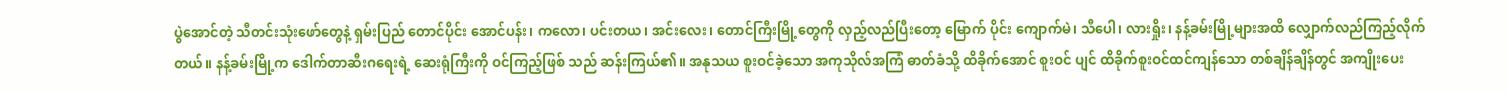ပွဲအောင်တဲ့ သီတင်းသုံးဖော်တွေနဲ့ ရှမ်းပြည် တောင်ပိုင်း အောင်ပန်း၊ ကလော၊ ပင်းတယ၊ အင်းလေး၊ တောင်ကြီးမြို့တွေကို လှည့်လည်ပြီးတော့ မြောက် ပိုင်း ကျောက်မဲ၊ သီပေါ၊ လားရှိုး၊ နန့်ခမ်းမြို့များအထိ လျှောက်လည်ကြည့်လိုက်တယ်။ နန့်ခမ်းမြို့က ဒေါက်တာဆီးဂရေးရဲ့ ဆေးရုံကြီးကို ဝင်ကြည့်ဖြစ် သည် ဆန်းကြယ်၏။ အနုသယ စူးဝင်ခဲ့သော အကုသိုလ်အကြံ ဓာတ်ခံသို့ ထိခိုက်အောင် စူးဝင် ပျင် ထိခိုက်စူးဝင်ထင်ကျန်သော တစ်ချိန်ချိန်တွင် အကျိုးပေး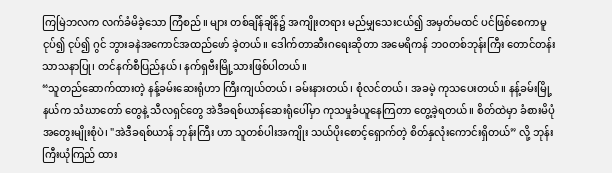ကြမြဲဘလက လက်ခံမိခဲ့သော ကြံစည်။ များ တစ်ချိန်ချိန်၌ အကျိုးတရား မည်မျှသေးငယ်၍ အမှတ်မထင် ပင်ဖြစ်စေကာမူ ငုပ်၍ ငုပ်၍ ဂွင် ဘွားခနဲအကောင်အထည်ဖော် ခဲ့တယ်။ ဒေါက်တာဆီးဂရေးဆိုတာ အမေရိကန် ဘ၀တစ်ဘုန်းကြီး တောင်တန်းသာသနာပြု၊ တင်နက်စီပြည်နယ်၊ နက်ရှဗီးမြို့သားဖြစ်ပါတယ်။
“သူတည်ဆောက်ထားတဲ့ နန့်ခမ်းဆေးရုံဟာ ကြီးကျယ်တယ်၊ ခမ်းနားတယ်၊ စုံလင်တယ်၊ အခမဲ့ ကုသပေးတယ်။ နန့်ခမ်းမြို့နယ်က သံဃာတော် တွေနဲ့ သီလရှင်တွေ အဲဒီခရစ်ယာန်ဆေးရုံပေါ်မှာ ကုသမှုခံယူနေကြတာ တွေ့ခဲ့ရတယ်။ စိတ်ထဲမှာ ခံစားမိပုံ အတွေးမျိုးစုံပဲ၊ "အဲဒီခရစ်ယာန် ဘုန်းကြီး ဟာ သူတစ်ပါးအကျိုး သယ်ပိုးစောင့်ရှောက်တဲ့ စိတ်နှလုံးကောင်းရှိတယ်” လို့ ဘုန်းကြီးယုံကြည် ထား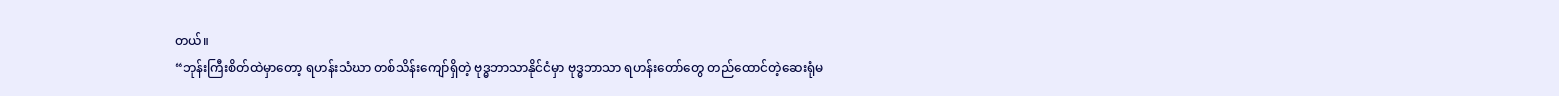တယ်။
“ဘုန်းကြီးစိတ်ထဲမှာတော့ ရဟန်းသံဃာ တစ်သိန်းကျော်ရှိတဲ့ ဗုဒ္ဓဘာသာနိုင်ငံမှာ ဗုဒ္ဓဘာသာ ရဟန်းတော်တွေ တည်ထောင်တဲ့ဆေးရုံမ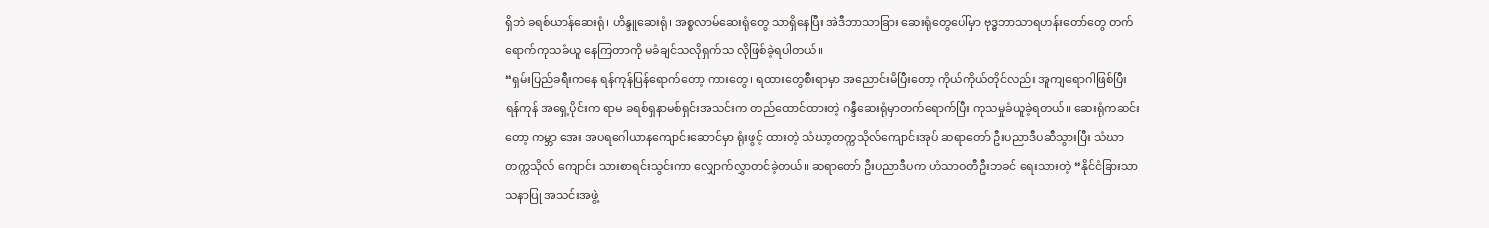ရှိဘဲ ခရစ်ယာန်ဆေးရုံ၊ ဟိန္ဒူဆေးရုံ၊ အစ္စလာမ်ဆေးရုံတွေ သာရှိနေပြီး အဲဒီဘာသာခြား ဆေးရုံတွေပေါ်မှာ ဗုဒ္ဓဘာသာရဟန်းတော်တွေ တက်ရောက်ကုသခံယူ နေကြတာကို မခံချင်သလိုရှက်သ လိုဖြစ်ခဲ့ရပါတယ်။
“ရှမ်းပြည်ခရီးကနေ ရန်ကုန်ပြန်ရောက်တော့ ကားတွေ၊ ရထားတွေစီးရာမှာ အညောင်းမိပြီးတော့ ကိုယ်ကိုယ်တိုင်လည်း အူကျရောဂါဖြစ်ပြီး ရန်ကုန် အရှေ့ပိုင်းက ရာမ ခရစ်ရှနာမစ်ရှင်းအသင်းက တည်ထောင်ထားတဲ့ ဂန္ဒီဆေးရုံမှာတက်ရောက်ပြီး ကုသမှုခံယူခဲ့ရတယ်။ ဆေးရုံကဆင်းတော့ ကမ္ဘာ အေး အပရဂေါယာနကျောင်းဆောင်မှာ ရုံးဖွင့် ထားတဲ့ သံဃာ့တက္ကသိုလ်ကျောင်းအုပ် ဆရာတော် ဦးပညာဒီပဆီသွားပြီး သံဃာတက္ကသိုလ် ကျောင်း သားစာရင်းသွင်းကာ လျှောက်လွှာတင်ခဲ့တယ်။ ဆရာတော် ဦးပညာဒီပက ဟံသာဝတီဦးဘခင် ရေးသားတဲ့ “နိုင်ငံခြားသာသနာပြု အသင်းအဖွဲ့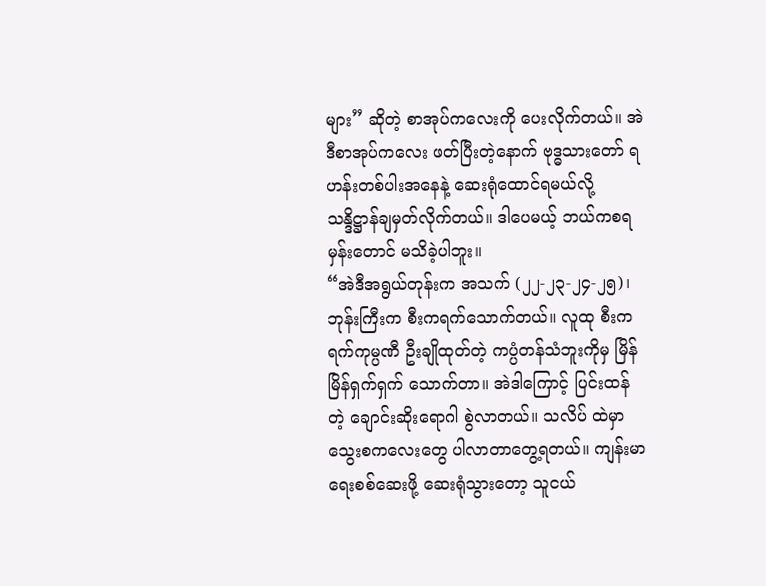များ” ဆိုတဲ့ စာအုပ်ကလေးကို ပေးလိုက်တယ်။ အဲဒီစာအုပ်ကလေး ဖတ်ပြီးတဲ့နောက် ဗုဒ္ဓသားတော် ရဟန်းတစ်ပါးအနေနဲ့ ဆေးရုံထောင်ရမယ်လို့ သန္ဒိဋ္ဌာန်ချမှတ်လိုက်တယ်။ ဒါပေမယ့် ဘယ်ကစရ မှန်းတောင် မသိခဲ့ပါဘူး။
“အဲဒီအရွယ်တုန်းက အသက် (၂၂-၂၃-၂၄-၂၅)၊ ဘုန်းကြီးက စီးကရက်သောက်တယ်။ လူထု စီးကရက်ကုမ္ပဏီ ဦးချိုထုတ်တဲ့ ကပ္ပံတန်သံဘူးကိုမှ မြိန်မြိန်ရှက်ရှက် သောက်တာ။ အဲဒါကြောင့် ပြင်းထန်တဲ့ ချောင်းဆိုးရောဂါ စွဲလာတယ်။ သလိပ် ထဲမှာ သွေးစကလေးတွေ ပါလာတာတွေ့ရတယ်။ ကျန်းမာရေးစစ်ဆေးဖို့ ဆေးရုံသွားတော့ သူငယ်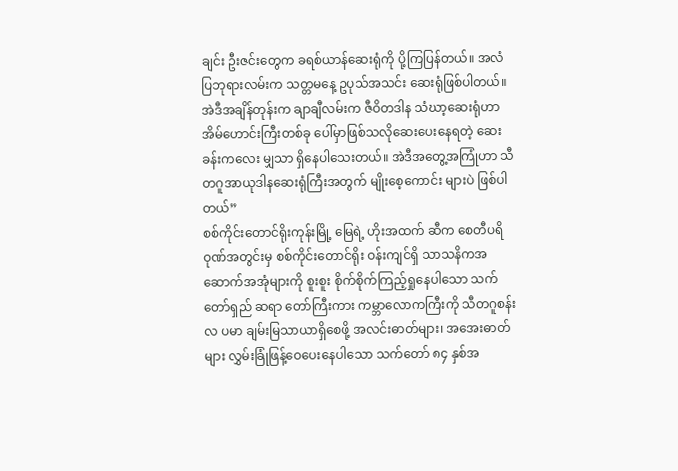ချင်း ဦးဇင်းတွေက ခရစ်ယာန်ဆေးရုံကို ပို့ကြပြန်တယ်။ အလံပြဘုရားလမ်းက သတ္တမနေ့ ဥပုသ်အသင်း ဆေးရုံဖြစ်ပါတယ်။ အဲဒီအချိန်တုန်းက ချာချီလမ်းက ဇီဝိတဒါန သံဃာ့ဆေးရုံဟာ အိမ်ဟောင်းကြီးတစ်ခု ပေါ်မှာဖြစ်သလိုဆေးပေးနေရတဲ့ ဆေးခန်းကလေး မျှသာ ရှိနေပါသေးတယ်။ အဲဒီအတွေ့အကြုံဟာ သီတဂူအာယုဒါနဆေးရုံကြီးအတွက် မျိုးစေ့ကောင်း များပဲ ဖြစ်ပါတယ်”
စစ်ကိုင်းတောင်ရိုးကုန်းမြို့ မြေရဲ့ ဟိုးအထက် ဆီက စေတီပရိဝုဏ်အတွင်းမှ စစ်ကိုင်းတောင်ရိုး ဝန်းကျင်ရှိ သာသနိကအဆောက်အအုံများကို စူးစူး စိုက်စိုက်ကြည့်ရှုနေပါသော သက်တော်ရှည် ဆရာ တော်ကြီးကား ကမ္ဘာလောကကြီးကို သီတဂူစန်းလ ပမာ ချမ်းမြသာယာရှိစေဖို့ အလင်းဓာတ်များ၊ အအေးဓာတ်များ လွှမ်းခြုံဖြန့်ဝေပေးနေပါသော သက်တော် ၈၄ နှစ်အ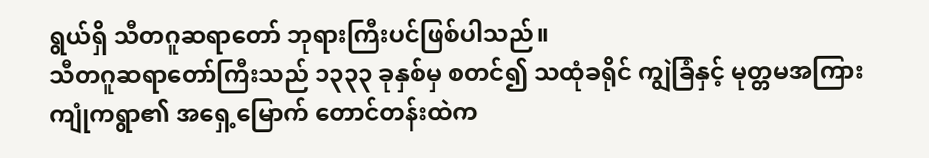ရွယ်ရှိ သီတဂူဆရာတော် ဘုရားကြီးပင်ဖြစ်ပါသည်။
သီတဂူဆရာတော်ကြီးသည် ၁၃၃၃ ခုနှစ်မှ စတင်၍ သထုံခရိုင် ကျွဲခြံနှင့် မုတ္တမအကြား ကျုံကရွာ၏ အရှေ့မြောက် တောင်တန်းထဲက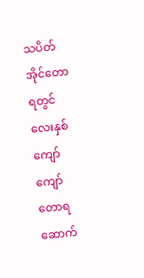သပိတ်အိုင်တောရတွင် လေးနှစ်ကျော်ကျော်တောရ ဆောက်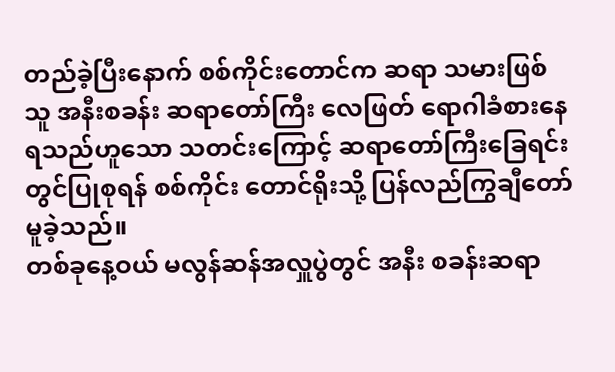တည်ခဲ့ပြီးနောက် စစ်ကိုင်းတောင်က ဆရာ သမားဖြစ်သူ အနီးစခန်း ဆရာတော်ကြီး လေဖြတ် ရောဂါခံစားနေရသည်ဟူသော သတင်းကြောင့် ဆရာတော်ကြီးခြေရင်းတွင်ပြုစုရန် စစ်ကိုင်း တောင်ရိုးသို့ ပြန်လည်ကြွချီတော်မူခဲ့သည်။
တစ်ခုနေ့ဝယ် မလွန်ဆန်အလှူပွဲတွင် အနီး စခန်းဆရာ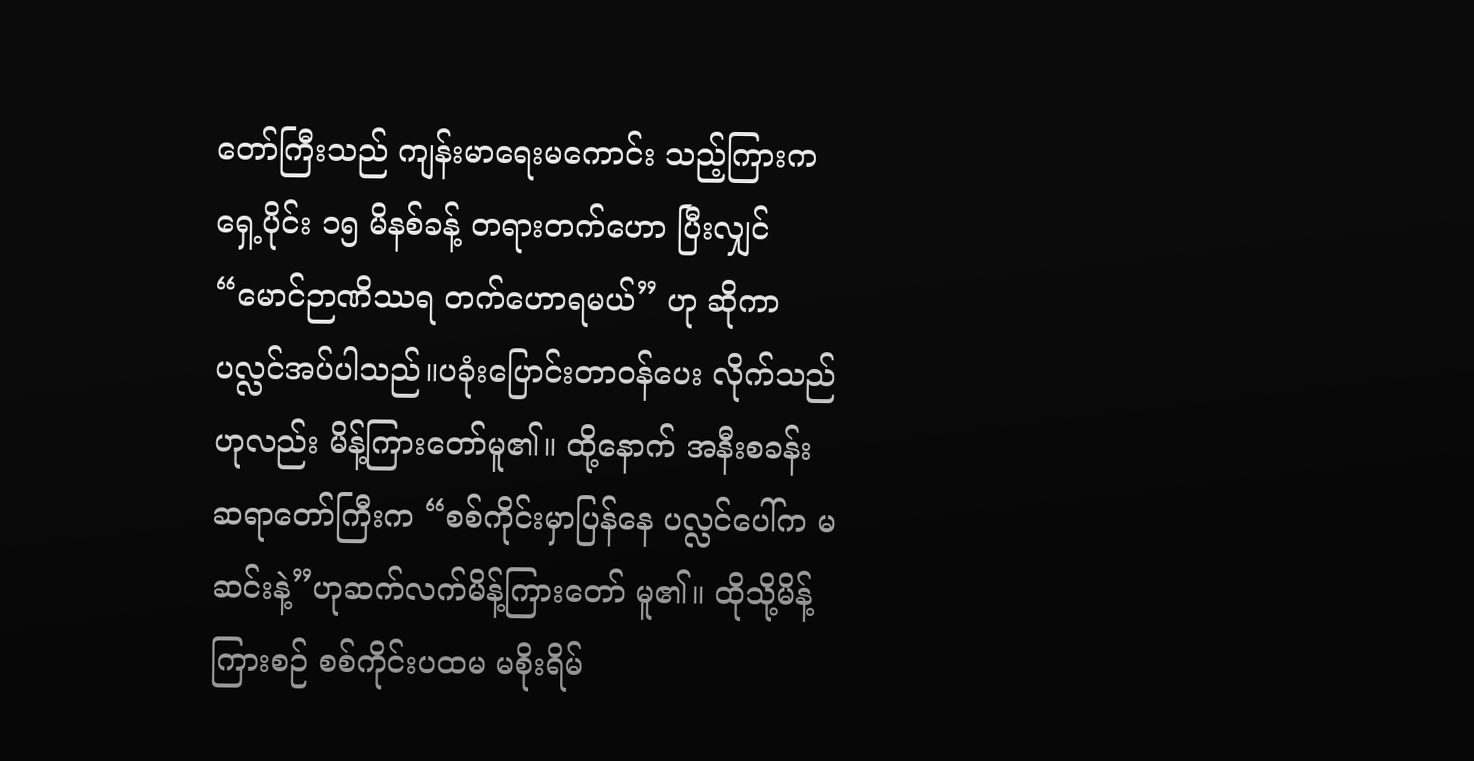တော်ကြီးသည် ကျန်းမာရေးမကောင်း သည့်ကြားက ရှေ့ပိုင်း ၁၅ မိနစ်ခန့် တရားတက်ဟော ပြီးလျှင် “မောင်ဉာဏိဿရ တက်ဟောရမယ်” ဟု ဆိုကာ ပလ္လင်အပ်ပါသည်။ပခုံးပြောင်းတာဝန်ပေး လိုက်သည်ဟုလည်း မိန့်ကြားတော်မူ၏။ ထို့နောက် အနီးစခန်းဆရာတော်ကြီးက “စစ်ကိုင်းမှာပြန်နေ ပလ္လင်ပေါ်က မဆင်းနဲ့”ဟုဆက်လက်မိန့်ကြားတော် မူ၏။ ထိုသို့မိန့်ကြားစဉ် စစ်ကိုင်းပထမ မစိုးရိမ်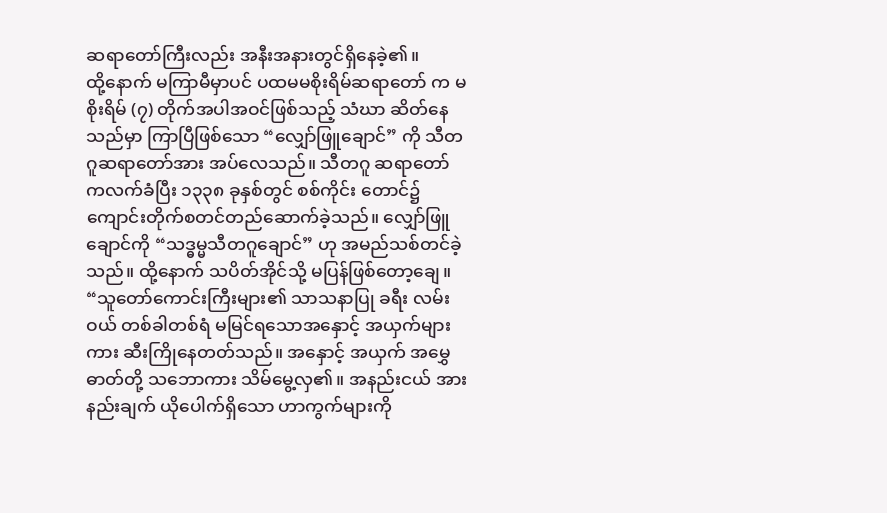ဆရာတော်ကြီးလည်း အနီးအနားတွင်ရှိနေခဲ့၏။
ထို့နောက် မကြာမီမှာပင် ပထမမစိုးရိမ်ဆရာတော် က မစိုးရိမ် (၇) တိုက်အပါအဝင်ဖြစ်သည့် သံဃာ ဆိတ်နေသည်မှာ ကြာပြီဖြစ်သော “လျှော်ဖြူချောင်” ကို သီတဂူဆရာတော်အား အပ်လေသည်။ သီတဂူ ဆရာတော်ကလက်ခံပြီး ၁၃၃၈ ခုနှစ်တွင် စစ်ကိုင်း တောင်၌ ကျောင်းတိုက်စတင်တည်ဆောက်ခဲ့သည်။ လျှော်ဖြူချောင်ကို “သဒ္ဓမ္မသီတဂူချောင်” ဟု အမည်သစ်တင်ခဲ့သည်။ ထို့နောက် သပိတ်အိုင်သို့ မပြန်ဖြစ်တော့ချေ။
“သူတော်ကောင်းကြီးများ၏ သာသနာပြု ခရီး လမ်းဝယ် တစ်ခါတစ်ရံ မမြင်ရသောအနှောင့် အယှက်များကား ဆီးကြိုနေတတ်သည်။ အနှောင့် အယှက် အမွှေဓာတ်တို့ သဘောကား သိမ်မွေ့လှ၏။ အနည်းငယ် အားနည်းချက် ယိုပေါက်ရှိသော ဟာကွက်များကို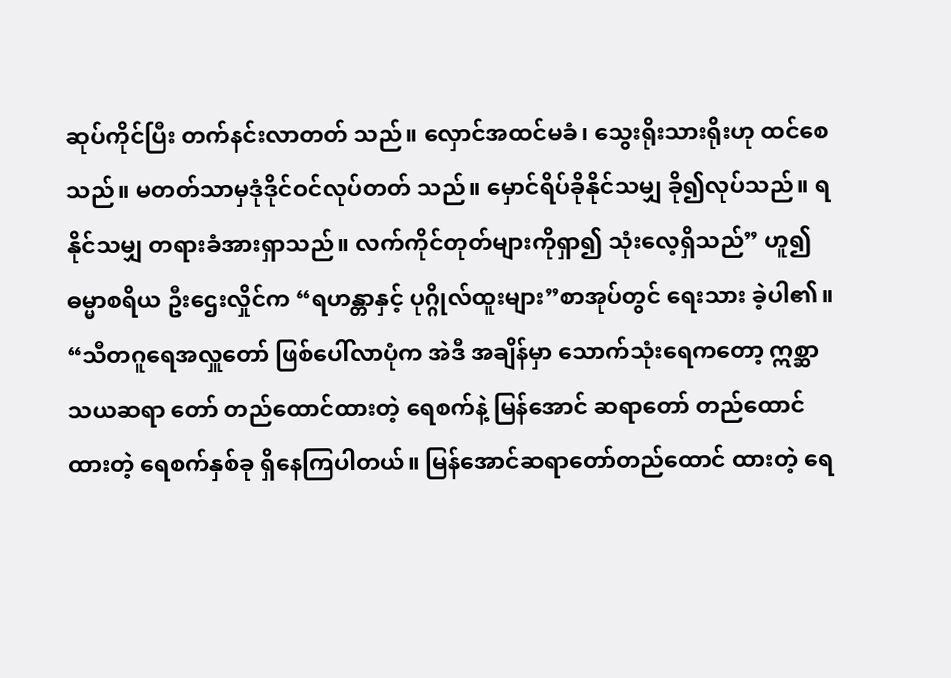ဆုပ်ကိုင်ပြီး တက်နင်းလာတတ် သည်။ လှောင်အထင်မခံ၊ သွေးရိုးသားရိုးဟု ထင်စေသည်။ မတတ်သာမှဒုံဒိုင်ဝင်လုပ်တတ် သည်။ မှောင်ရိပ်ခိုနိုင်သမျှ ခို၍လုပ်သည်။ ရနိုင်သမျှ တရားခံအားရှာသည်။ လက်ကိုင်တုတ်များကိုရှာ၍ သုံးလေ့ရှိသည်” ဟူ၍ ဓမ္မာစရိယ ဦးဌေးလှိုင်က “ရဟန္တာနှင့် ပုဂ္ဂိုလ်ထူးများ”စာအုပ်တွင် ရေးသား ခဲ့ပါ၏။
“သီတဂူရေအလှူတော် ဖြစ်ပေါ်လာပုံက အဲဒီ အချိန်မှာ သောက်သုံးရေကတော့ ဣစ္ဆာသယဆရာ တော် တည်ထောင်ထားတဲ့ ရေစက်နဲ့ မြန်အောင် ဆရာတော် တည်ထောင်ထားတဲ့ ရေစက်နှစ်ခု ရှိနေကြပါတယ်။ မြန်အောင်ဆရာတော်တည်ထောင် ထားတဲ့ ရေ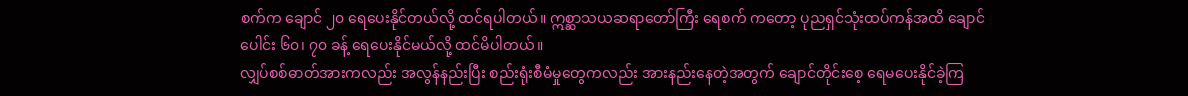စက်က ချောင် ၂၀ ရေပေးနိုင်တယ်လို့ ထင်ရပါတယ်။ ဣစ္ဆာသယဆရာတော်ကြီး ရေစက် ကတော့ ပုညရှင်သုံးထပ်ကန်အထိ ချောင်ပေါင်း ၆၀၊ ၇၀ ခန့် ရေပေးနိုင်မယ်လို့ ထင်မိပါတယ်။
လျှပ်စစ်ဓာတ်အားကလည်း အလွန်နည်းပြီး စည်းရုံးစီမံမှုတွေကလည်း အားနည်းနေတဲ့အတွက် ချောင်တိုင်းစေ့ ရေမပေးနိုင်ခဲ့ကြ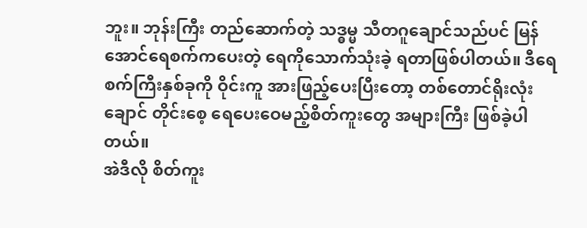ဘူး။ ဘုန်းကြီး တည်ဆောက်တဲ့ သဒ္ဓမ္မ သီတဂူချောင်သည်ပင် မြန်အောင်ရေစက်ကပေးတဲ့ ရေကိုသောက်သုံးခဲ့ ရတာဖြစ်ပါတယ်။ ဒီရေစက်ကြီးနှစ်ခုကို ဝိုင်းကူ အားဖြည့်ပေးပြီးတော့ တစ်တောင်ရိုးလုံး ချောင် တိုင်းစေ့ ရေပေးဝေမည့်စိတ်ကူးတွေ အများကြီး ဖြစ်ခဲ့ပါတယ်။
အဲဒီလို စိတ်ကူး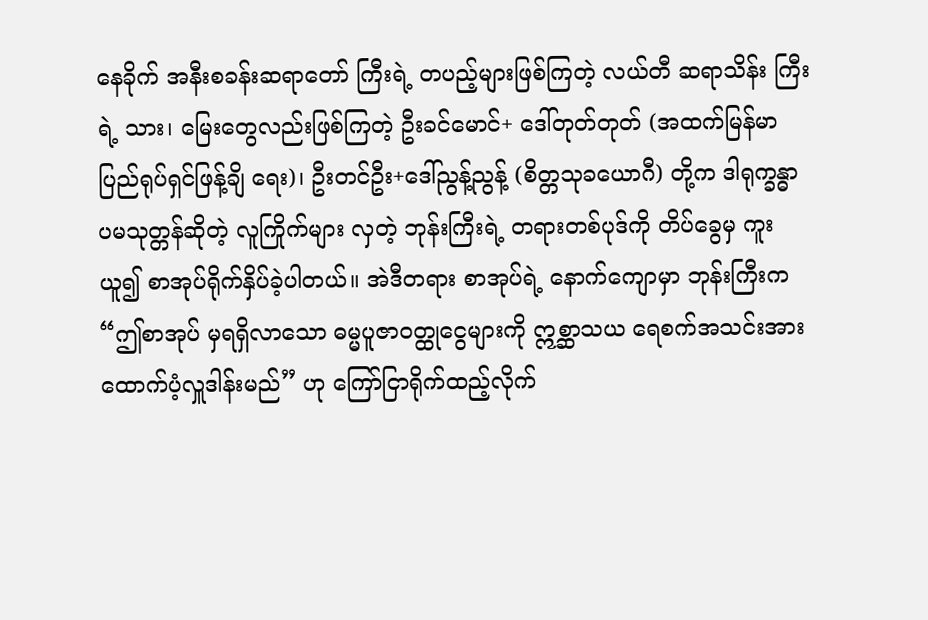နေခိုက် အနီးစခန်းဆရာတော် ကြီးရဲ့ တပည့်များဖြစ်ကြတဲ့ လယ်တီ ဆရာသိန်း ကြီးရဲ့ သား၊ မြေးတွေလည်းဖြစ်ကြတဲ့ ဦးခင်မောင်+ ဒေါ်တုတ်တုတ် (အထက်မြန်မာပြည်ရုပ်ရှင်ဖြန့်ချိ ရေး)၊ ဦးတင်ဦး+ဒေါ်ညွန့်ညွန့် (စိတ္တသုခယောဂီ) တို့က ဒါရုက္ခန္ဓာ ပမသုတ္တန်ဆိုတဲ့ လူကြိုက်များ လှတဲ့ ဘုန်းကြီးရဲ့ တရားတစ်ပုဒ်ကို တိပ်ခွေမှ ကူးယူ၍ စာအုပ်ရိုက်နှိပ်ခဲ့ပါတယ်။ အဲဒီတရား စာအုပ်ရဲ့ နောက်ကျောမှာ ဘုန်းကြီးက “ဤစာအုပ် မှရရှိလာသော ဓမ္မပူဇာဝတ္ထုငွေများကို ဣစ္ဆာသယ ရေစက်အသင်းအား ထောက်ပံ့လှူဒါန်းမည်” ဟု ကြော်ငြာရိုက်ထည့်လိုက်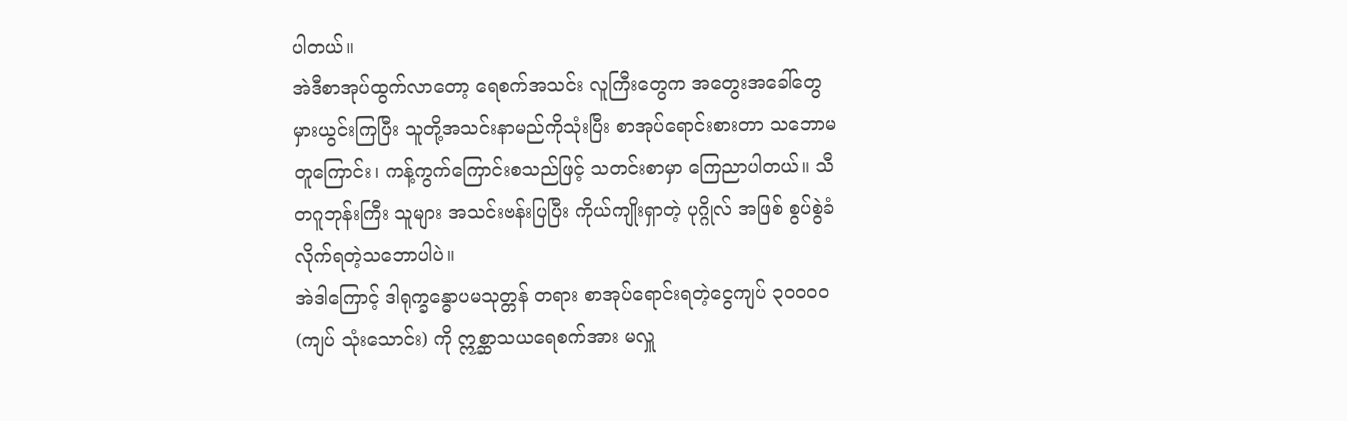ပါတယ်။
အဲဒီစာအုပ်ထွက်လာတော့ ရေစက်အသင်း လူကြီးတွေက အတွေးအခေါ်တွေ မှားယွင်းကြပြီး သူတို့အသင်းနာမည်ကိုသုံးပြီး စာအုပ်ရောင်းစားတာ သဘောမတူကြောင်း၊ ကန့်ကွက်ကြောင်းစသည်ဖြင့် သတင်းစာမှာ ကြေညာပါတယ်။ သီတဂူဘုန်းကြီး သူများ အသင်းဗန်းပြပြီး ကိုယ်ကျိုးရှာတဲ့ ပုဂ္ဂိုလ် အဖြစ် စွပ်စွဲခံလိုက်ရတဲ့သဘောပါပဲ။
အဲဒါကြောင့် ဒါရုက္ခန္ဓောပမသုတ္တန် တရား စာအုပ်ရောင်းရတဲ့ငွေကျပ် ၃၀၀၀၀ (ကျပ် သုံးသောင်း) ကို ဣစ္ဆာသယရေစက်အား မလှူ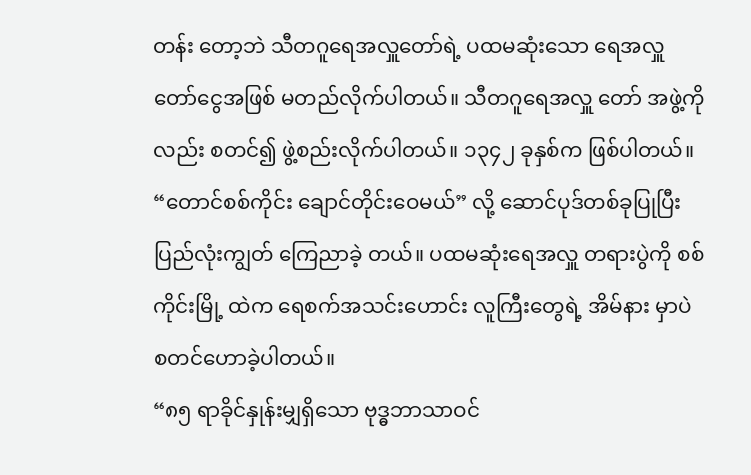တန်း တော့ဘဲ သီတဂူရေအလှူတော်ရဲ့ ပထမဆုံးသော ရေအလှူတော်ငွေအဖြစ် မတည်လိုက်ပါတယ်။ သီတဂူရေအလှူ တော် အဖွဲ့ကိုလည်း စတင်၍ ဖွဲ့စည်းလိုက်ပါတယ်။ ၁၃၄၂ ခုနှစ်က ဖြစ်ပါတယ်။
“တောင်စစ်ကိုင်း ချောင်တိုင်းဝေမယ်” လို့ ဆောင်ပုဒ်တစ်ခုပြုပြီး ပြည်လုံးကျွတ် ကြေညာခဲ့ တယ်။ ပထမဆုံးရေအလှူ တရားပွဲကို စစ်ကိုင်းမြို့ ထဲက ရေစက်အသင်းဟောင်း လူကြီးတွေရဲ့ အိမ်နား မှာပဲ စတင်ဟောခဲ့ပါတယ်။
“၈၅ ရာခိုင်နှုန်းမျှရှိသော ဗုဒ္ဓဘာသာဝင်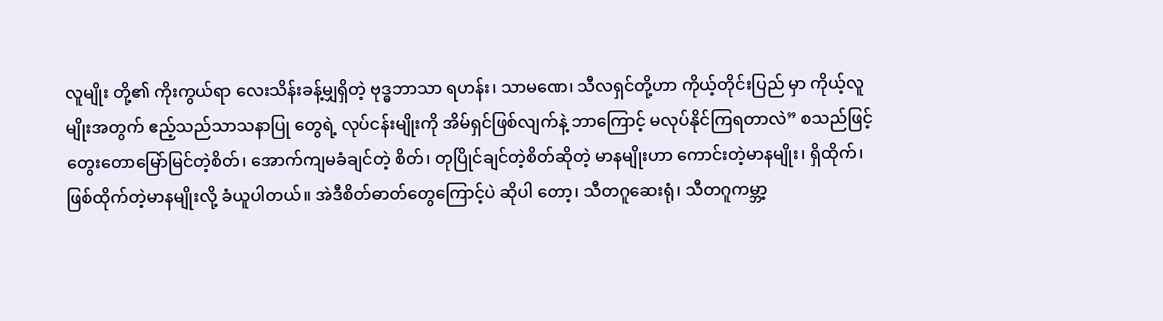လူမျိုး တို့၏ ကိုးကွယ်ရာ လေးသိန်းခန့်မျှရှိတဲ့ ဗုဒ္ဓဘာသာ ရဟန်း၊ သာမဏေ၊ သီလရှင်တို့ဟာ ကိုယ့်တိုင်းပြည် မှာ ကိုယ့်လူမျိုးအတွက် ဧည့်သည်သာသနာပြု တွေရဲ့ လုပ်ငန်းမျိုးကို အိမ်ရှင်ဖြစ်လျက်နဲ့ ဘာကြောင့် မလုပ်နိုင်ကြရတာလဲ” စသည်ဖြင့် တွေးတောမြော်မြင်တဲ့စိတ်၊ အောက်ကျမခံချင်တဲ့ စိတ်၊ တုပြိုင်ချင်တဲ့စိတ်ဆိုတဲ့ မာနမျိုးဟာ ကောင်းတဲ့မာနမျိုး၊ ရှိထိုက်၊ ဖြစ်ထိုက်တဲ့မာနမျိုးလို့ ခံယူပါတယ်။ အဲဒီစိတ်ဓာတ်တွေကြောင့်ပဲ ဆိုပါ တော့၊ သီတဂူဆေးရုံ၊ သီတဂူကမ္ဘာ့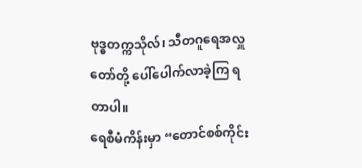ဗုဒ္ဓတက္ကသိုလ်၊ သီတဂူရေအလှူ တော်တို့ ပေါ်ပေါက်လာခဲ့ကြ ရတာပါ။
ရေစီမံကိန်းမှာ “တောင်စစ်ကိုင်း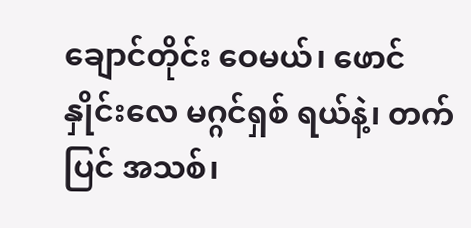ချောင်တိုင်း ဝေမယ်၊ ဖောင်နှိုင်းလေ မဂ္ဂင်ရှစ် ရယ်နဲ့၊ တက်ပြင် အသစ်၊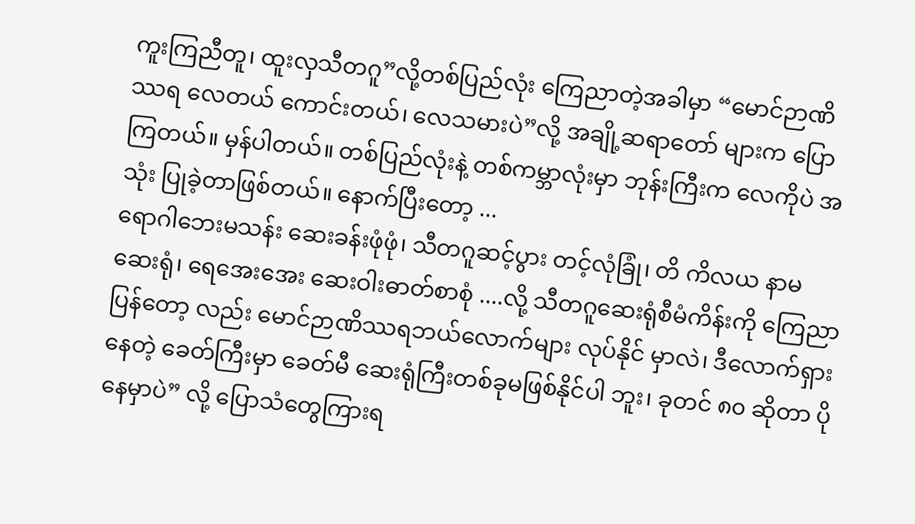ကူးကြညီတူ၊ ထူးလှသီတဂူ”လို့တစ်ပြည်လုံး ကြေညာတဲ့အခါမှာ “မောင်ဉာဏိဿရ လေတယ် ကောင်းတယ်၊ လေသမားပဲ”လို့ အချို့ဆရာတော် များက ပြောကြတယ်။ မှန်ပါတယ်။ တစ်ပြည်လုံးနဲ့ တစ်ကမ္ဘာလုံးမှာ ဘုန်းကြီးက လေကိုပဲ အသုံး ပြုခဲ့တာဖြစ်တယ်။ နောက်ပြီးတော့ ...
ရောဂါဘေးမသန်း ဆေးခန်းဖုံဖုံ၊ သီတဂူဆင့်ပွား တင့်လုံခြုံ၊ တိ ကိလယ နာမဆေးရုံ၊ ရေအေးအေး ဆေးဝါးဓာတ်စာစုံ ....လို့ သီတဂူဆေးရုံစီမံကိန်းကို ကြေညာပြန်တော့ လည်း မောင်ဉာဏိဿရဘယ်လောက်များ လုပ်နိုင် မှာလဲ၊ ဒီလောက်ရှားနေတဲ့ ခေတ်ကြီးမှာ ခေတ်မီ ဆေးရုံကြီးတစ်ခုမဖြစ်နိုင်ပါ ဘူး၊ ခုတင် ၈၀ ဆိုတာ ပိုနေမှာပဲ” လို့ ပြောသံတွေကြားရ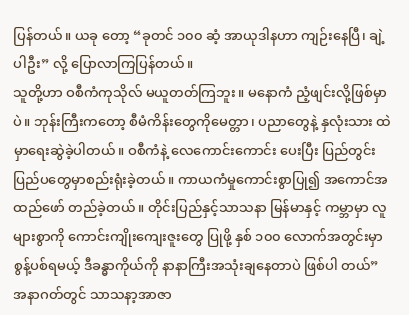ပြန်တယ်။ ယခု တော့ “ခုတင် ၁၀၀ ဆံ့ အာယုဒါနဟာ ကျဉ်းနေပြီ၊ ချဲ့ ပါဦး” လို့ ပြောလာကြပြန်တယ်။
သူတို့ဟာ ဝစီကံကုသိုလ် မယူတတ်ကြဘူး။ မနောကံ ညံ့ဖျင်းလို့ဖြစ်မှာပဲ။ ဘုန်းကြီးကတော့ စီမံကိန်းတွေကိုမေတ္တာ၊ ပညာတွေနဲ့ နှလုံးသား ထဲမှာရေးဆွဲခဲ့ပါတယ်။ ဝစီကံနဲ့ လေကောင်းကောင်း ပေးပြီး ပြည်တွင်း ပြည်ပတွေမှာစည်းရုံးခဲ့တယ်။ ကာယကံမှုကောင်းစွာပြု၍ အကောင်အထည်ဖော် တည်ခဲ့တယ်။ တိုင်းပြည်နှင့်သာသနာ မြန်မာနှင့် ကမ္ဘာမှာ လူများစွာကို ကောင်းကျိုးကျေးဇူးတွေ ပြုဖို့ နှစ် ၁၀၀ လောက်အတွင်းမှာ စွန့်ပစ်ရမယ့် ဒီခန္ဓာကိုယ်ကို နာနာကြီးအသုံးချနေတာပဲ ဖြစ်ပါ တယ်”
အနာဂတ်တွင် သာသနာ့အာဇာ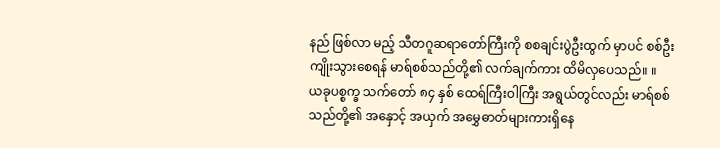နည် ဖြစ်လာ မည့် သီတဂူဆရာတော်ကြီးကို စစချင်းပွဲဦးထွက် မှာပင် စစ်ဦးကျိုးသွားစေရန် မာရ်စစ်သည်တို့၏ လက်ချက်ကား ထိမိလှပေသည်။ ။
ယခုပစ္စက္ခ သက်တော် ၈၄ နှစ် ထေရ်ကြီးဝါကြီး အရွယ်တွင်လည်း မာရ်စစ်သည်တို့၏ အနှောင့် အယှက် အမွှေဓာတ်များကားရှိနေ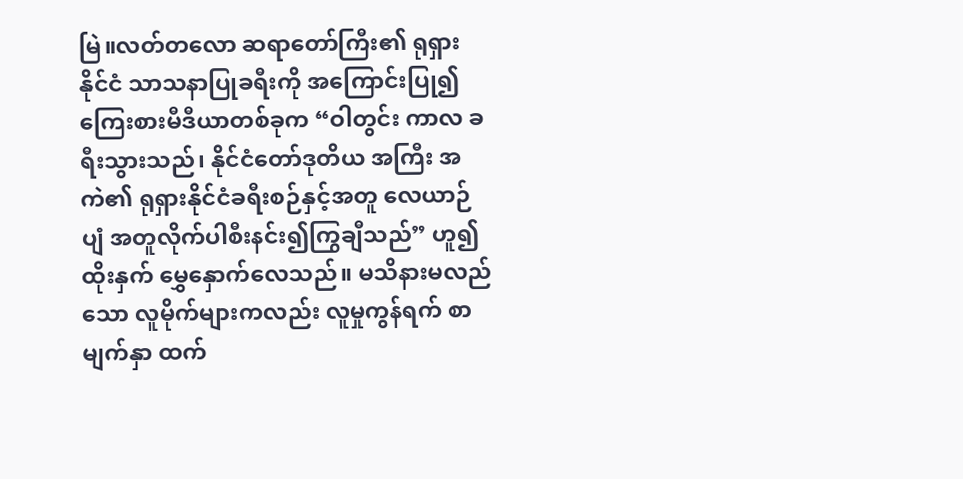မြဲ။လတ်တလော ဆရာတော်ကြီး၏ ရုရှားနိုင်ငံ သာသနာပြုခရီးကို အကြောင်းပြု၍ ကြေးစားမီဒီယာတစ်ခုက “ဝါတွင်း ကာလ ခရီးသွားသည်၊ နိုင်ငံတော်ဒုတိယ အကြီး အကဲ၏ ရုရှားနိုင်ငံခရီးစဉ်နှင့်အတူ လေယာဉ်ပျံ အတူလိုက်ပါစီးနင်း၍ကြွချီသည်” ဟူ၍ ထိုးနှက် မွှေနှောက်လေသည်။ မသိနားမလည်သော လူမိုက်များကလည်း လူမှုကွန်ရက် စာမျက်နှာ ထက်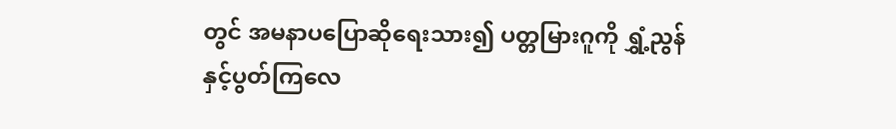တွင် အမနာပပြောဆိုရေးသား၍ ပတ္တမြားဂူကို ရွှံ့ညွန်နှင့်ပွတ်ကြလေ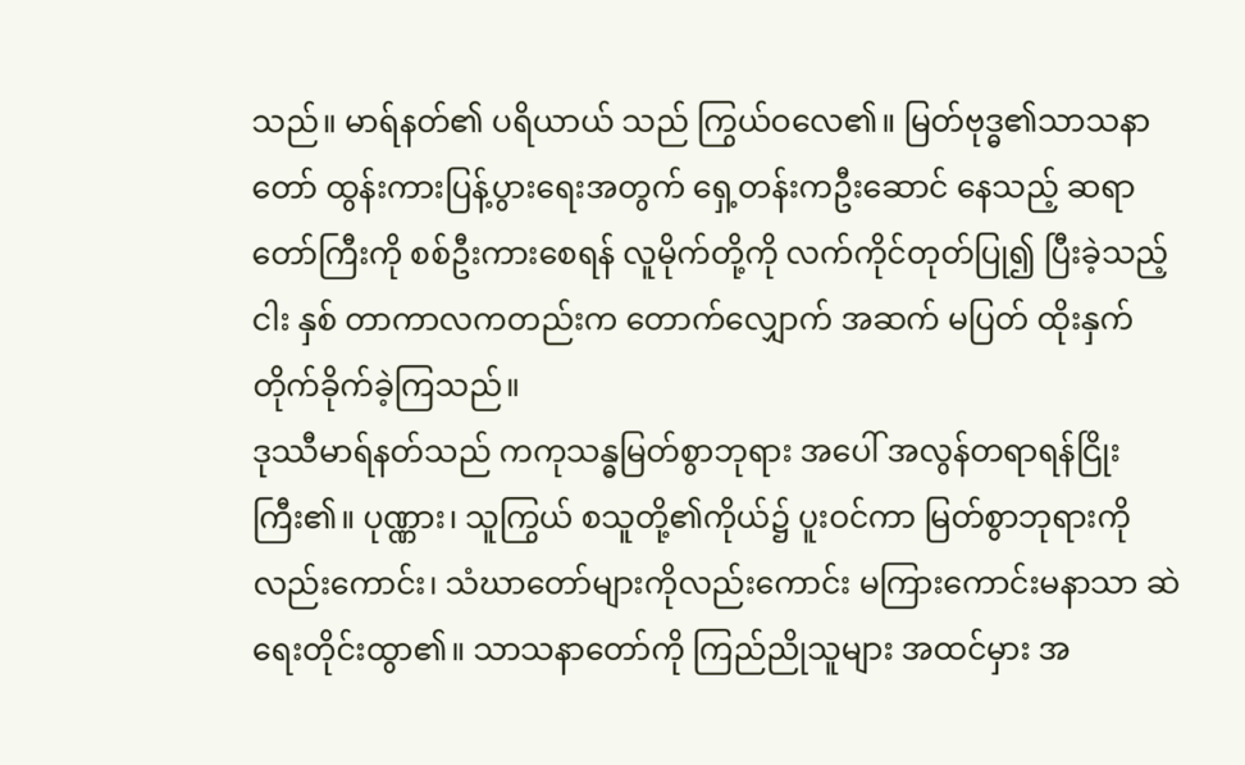သည်။ မာရ်နတ်၏ ပရိယာယ် သည် ကြွယ်ဝလေ၏။ မြတ်ဗုဒ္ဓ၏သာသနာတော် ထွန်းကားပြန့်ပွားရေးအတွက် ရှေ့တန်းကဦးဆောင် နေသည့် ဆရာတော်ကြီးကို စစ်ဦးကားစေရန် လူမိုက်တို့ကို လက်ကိုင်တုတ်ပြု၍ ပြီးခဲ့သည့် ငါး နှစ် တာကာလကတည်းက တောက်လျှောက် အဆက် မပြတ် ထိုးနှက်တိုက်ခိုက်ခဲ့ကြသည်။
ဒုဿီမာရ်နတ်သည် ကကုသန္ဓမြတ်စွာဘုရား အပေါ် အလွန်တရာရန်ငြိုးကြီး၏။ ပုဏ္ဏား၊ သူကြွယ် စသူတို့၏ကိုယ်၌ ပူးဝင်ကာ မြတ်စွာဘုရားကို လည်းကောင်း၊ သံဃာတော်များကိုလည်းကောင်း မကြားကောင်းမနာသာ ဆဲရေးတိုင်းထွာ၏။ သာသနာတော်ကို ကြည်ညိုသူများ အထင်မှား အ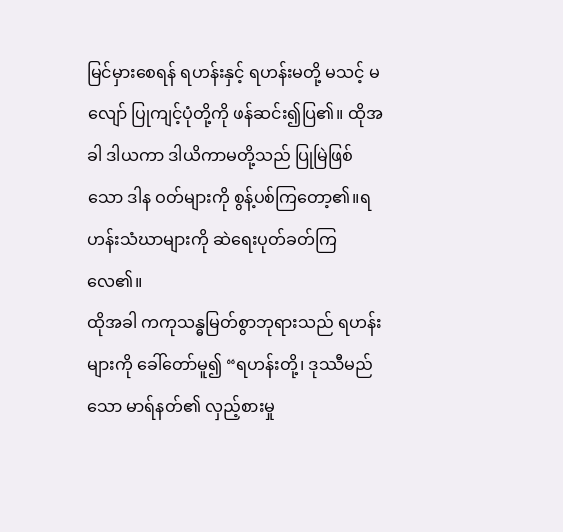မြင်မှားစေရန် ရဟန်းနှင့် ရဟန်းမတို့ မသင့် မလျော် ပြုကျင့်ပုံတို့ကို ဖန်ဆင်း၍ပြ၏။ ထိုအခါ ဒါယကာ ဒါယိကာမတို့သည် ပြုမြဲဖြစ်သော ဒါန ဝတ်များကို စွန့်ပစ်ကြတော့၏။ရဟန်းသံဃာများကို ဆဲရေးပုတ်ခတ်ကြလေ၏။
ထိုအခါ ကကုသန္ဓမြတ်စွာဘုရားသည် ရဟန်း များကို ခေါ်တော်မူ၍ “ရဟန်းတို့၊ ဒုဿီမည်သော မာရ်နတ်၏ လှည့်စားမှု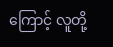ကြောင့် လူတို့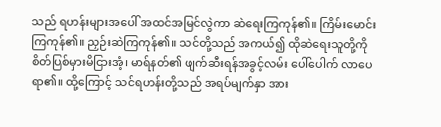သည် ရဟန်းများအပေါ် အထင်အမြင်လွဲကာ ဆဲရေးကြကုန်၏။ ကြိမ်းမောင်း ကြကုန်၏။ ညှဉ်းဆဲကြကုန်၏။ သင်တို့သည် အကယ်၍ ထိုဆဲရေးသူတို့ကို စိတ်ပြစ်မှားမိငြားအံ့၊ မာရ်နတ်၏ ဖျက်ဆီးရန်အခွင့်လမ်း ပေါ်ပေါက် လာပေရာ၏။ ထို့ကြောင့် သင်ရဟန်းတို့သည် အရပ်မျက်နှာ အား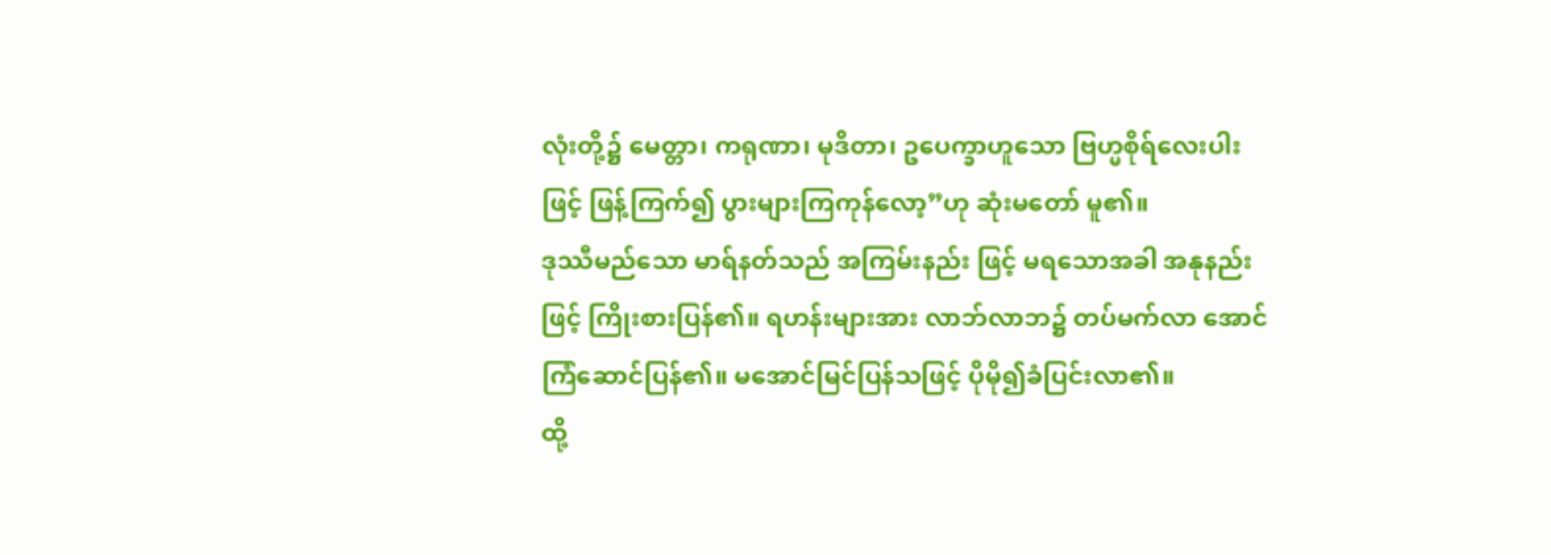လုံးတို့၌ မေတ္တာ၊ ကရုဏာ၊ မုဒိတာ၊ ဥပေက္ခာဟူသော ဗြဟ္မစိုရ်လေးပါးဖြင့် ဖြန့်ကြက်၍ ပွားများကြကုန်လော့”ဟု ဆုံးမတော် မူ၏။
ဒုဿီမည်သော မာရ်နတ်သည် အကြမ်းနည်း ဖြင့် မရသောအခါ အနုနည်းဖြင့် ကြိုးစားပြန်၏။ ရဟန်းများအား လာဘ်လာဘ၌ တပ်မက်လာ အောင် ကြံဆောင်ပြန်၏။ မအောင်မြင်ပြန်သဖြင့် ပိုမို၍ခံပြင်းလာ၏။
ထို့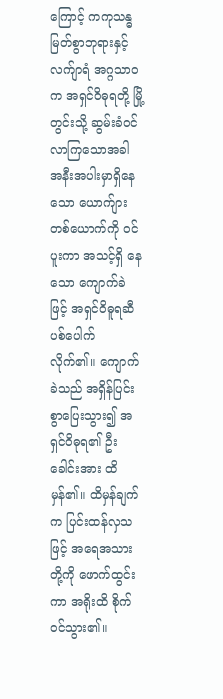ကြောင့် ကကုသန္ဓမြတ်စွာဘုရားနှင့် လက်ျာရံ အဂ္ဂသာဝက အရှင်ဝိဓုရတို့ မြို့တွင်းသို့ ဆွမ်းခံဝင်လာကြသောအခါ အနီးအပါးမှာရှိနေသော ယောက်ျားတစ်ယောက်ကို ဝင်ပူးကာ အသင့်ရှိ နေသော ကျောက်ခဲဖြင့် အရှင်ဝိဓူရဆီ ပစ်ပေါက် လိုက်၏။ ကျောက်ခဲသည် အရှိန်ပြင်းစွာပြေးသွား၍ အရှင်ဝိဓုရ၏ ဦးခေါင်းအား ထိမှန်၏။ ထိမှန်ချက်က ပြင်းထန်လှသဖြင့် အရေအသားတို့ကို ဖောက်ထွင်း ကာ အရိုးထိ စိုက်ဝင်သွား၏။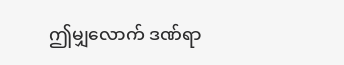ဤမျှလောက် ဒဏ်ရာ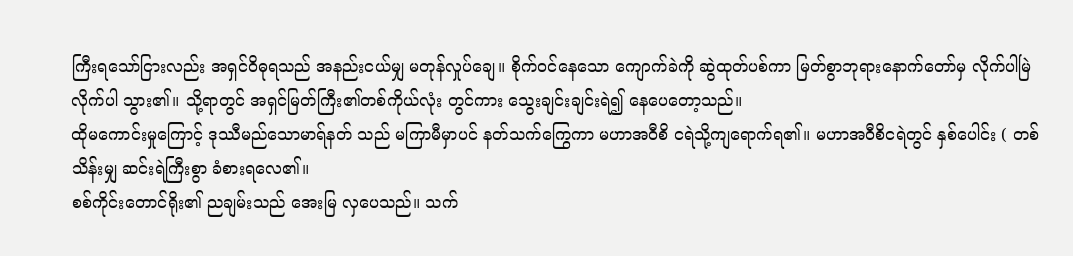ကြီးရသော်ငြားလည်း အရှင်ဝိဓုရသည် အနည်းငယ်မျှ မတုန်လှုပ်ချေ။ စိုက်ဝင်နေသော ကျောက်ခဲကို ဆွဲထုတ်ပစ်ကာ မြတ်စွာဘုရားနောက်တော်မှ လိုက်ပါမြဲ လိုက်ပါ သွား၏။ သို့ရာတွင် အရှင်မြတ်ကြီး၏တစ်ကိုယ်လုံး တွင်ကား သွေးချင်းချင်းရဲ၍ နေပေတော့သည်။
ထိုမကောင်းမှုကြောင့် ဒုဿီမည်သောမာရ်နတ် သည် မကြာမီမှာပင် နတ်သက်ကြွေကာ မဟာအဝီစိ ငရဲသို့ကျရောက်ရ၏။ မဟာအဝီစိငရဲတွင် နှစ်ပေါင်း ( တစ်သိန်းမျှ ဆင်းရဲကြီးစွာ ခံစားရလေ၏။
စစ်ကိုင်းတောင်ရိုး၏ ညချမ်းသည် အေးမြ လှပေသည်။ သက်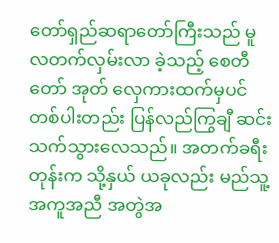တော်ရှည်ဆရာတော်ကြီးသည် မူလတက်လှမ်းလာ ခဲ့သည့် စေတီတော် အုတ် လှေကားထက်မှပင် တစ်ပါးတည်း ပြန်လည်ကြွချီ ဆင်းသက်သွားလေသည်။ အတက်ခရီးတုန်းက သို့နှယ် ယခုလည်း မည်သူ့အကူအညီ အတွဲအ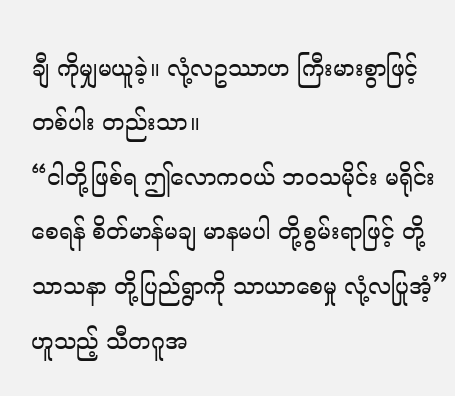ချီ ကိုမျှမယူခဲ့။ လုံ့လဥဿာဟ ကြီးမားစွာဖြင့် တစ်ပါး တည်းသာ။
“ငါတို့ဖြစ်ရ ဤလောကဝယ် ဘဝသမိုင်း မရိုင်းစေရန် စိတ်မာန်မချ မာနမပါ တို့စွမ်းရာဖြင့် တို့သာသနာ တို့ပြည်ရွာကို သာယာစေမှု လုံ့လပြုအံ့” ဟူသည့် သီတဂူအ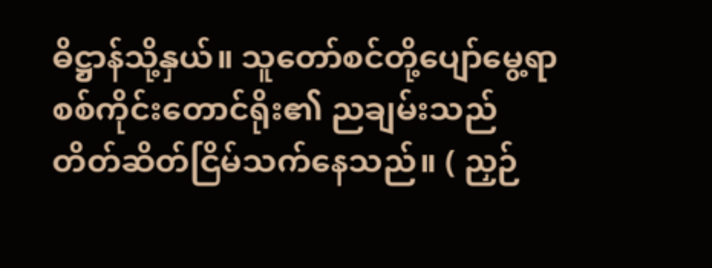ဓိဋ္ဌာန်သို့နှယ်။ သူတော်စင်တို့ပျော်မွေ့ရာ စစ်ကိုင်းတောင်ရိုး၏ ညချမ်းသည် တိတ်ဆိတ်ငြိမ်သက်နေသည်။ ( ညှဉ်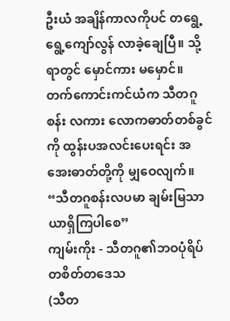ဦးယံ အချိန်ကာလကိုပင် တရွေ့ရွေ့ကျော်လွန် လာခဲ့ချေပြီ။ သို့ရာတွင် မှောင်ကား မမှောင်။ တက်ကောင်းကင်ယံက သီတဂူစန်း လကား လောကဓာတ်တစ်ခွင်ကို ထွန်းပအလင်းပေးရင်း အအေးဓာတ်တို့ကို မျှဝေလျက်။
“သီတဂူစန်းလပမာ ချမ်းမြသာယာရှိကြပါစေ”
ကျမ်းကိုး - သီတဂူ၏ဘဝပုံရိပ် တစိတ်တဒေသ
(သီတ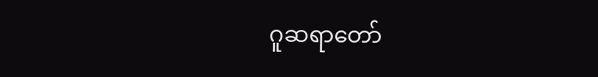ဂူဆရာတော်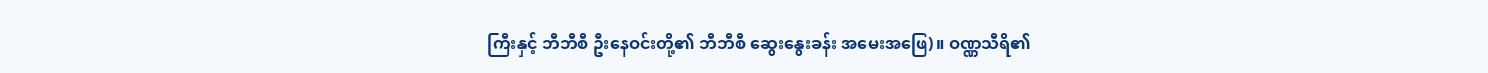ကြီးနှင့် ဘီဘီစီ ဦးနေဝင်းတို့၏ ဘီဘီစီ ဆွေးနွေးခန်း အမေးအဖြေ)။ ဝဏ္ဏသီရိ၏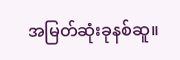အမြတ်ဆုံးခုနစ်ဆူ။